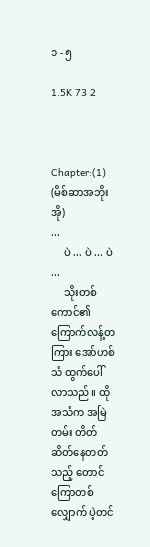၁ - ၅

1.5K 73 2



Chapter:(1)
(မိစ်ဆာအဘိုးအို)
...
     ပဲ ... ပဲ ... ပဲ ...
     သိုး‌တစ်ကောင်၏ ကြောက်လန့်တကြား အော်ဟစ်သံ ထွက်ပေါ်လာသည်။ ထိုအသံက အမြဲတမ်း တိတ်ဆိတ်နေတတ်သည့် တောင်ကြောတစ်လျှောက် ပဲ့တင်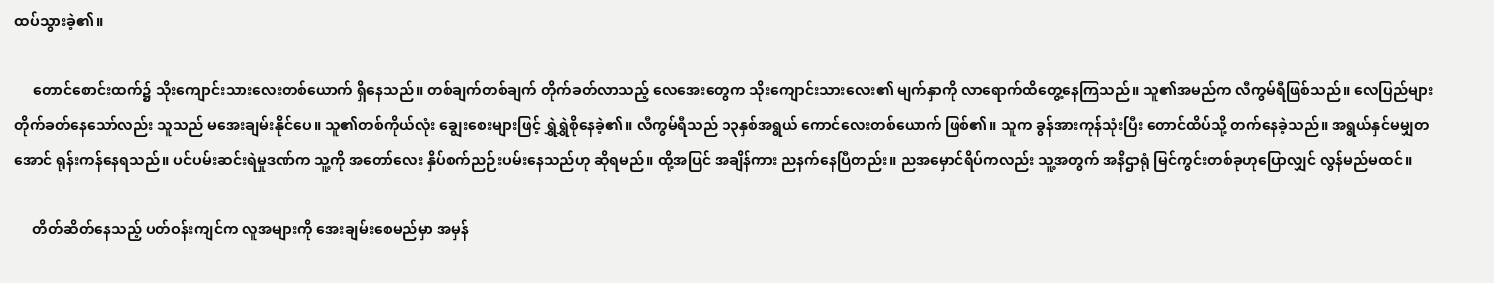ထပ်သွားခဲ့၏။

     တောင်စောင်းထက်၌ သိုးကျောင်းသားလေးတစ်ယောက် ရှိနေသည်။ တစ်ချက်တစ်ချက် တိုက်ခတ်လာသည့် လေအေးတွေက သိုးကျောင်းသားလေး၏ မျက်နှာကို လာရောက်ထိတွေ့နေကြသည်။ သူ၏အမည်က လီကွမ်ရီဖြစ်သည်။ လေပြည်များ တိုက်ခတ်နေသော်လည်း သူသည် မအေးချမ်းနိုင်ပေ။ သူ၏တစ်ကိုယ်လုံး ချွေးစေးများဖြင့် ရွှဲရွှဲစိုနေခဲ့၏။ လီကွမ်ရီသည် ၁၃နှစ်အရွယ် ကောင်လေးတစ်ယောက် ဖြစ်‌၏။ သူက ခွန်အားကုန်သုံးပြီး တောင်ထိပ်သို့ တက်နေခဲ့သည်။ အရွယ်နှင်မမျှတအောင် ရုန်းကန်နေရသည်။ ပင်ပမ်းဆင်းရဲမှုဒဏ်က သူ့ကို အတော်လေး နှိပ်စက်ညဉ်းပမ်းနေသည်ဟု ဆိုရမည်။ ထို့အပြင် အချိန်ကား ညနက်နေပြီတည်း။ ညအမှောင်ရိပ်ကလည်း သူ့အတွက် အနိဌာရုံ မြင်ကွင်းတစ်ခုဟုပြောလျှင် လွန်မည်မထင်။

     တိတ်ဆိတ်နေသည့် ပတ်ဝန်းကျင်က လူအများကို အေးချမ်းစေမည်မှာ အမှန်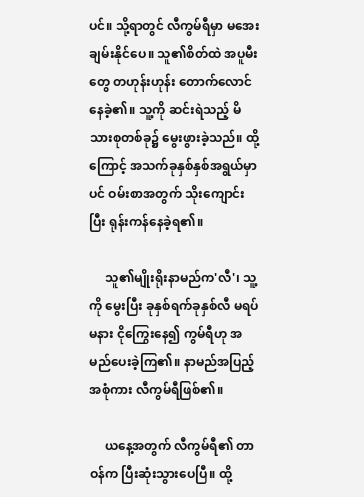ပင်။ သို့ရာတွင် လီကွမ်ရီမှာ မအေးချမ်းနိုင်ပေ။ သူ၏စိတ်ထဲ အပူမီးတွေ တဟုန်းဟုန်း တောက်လောင်နေခဲ့၏။ သူ့ကို ဆင်းရဲသည့် မိသားစုတစ်ခု၌ မွေးဖွားခဲ့သည်။ ထို့ကြောင့် အသက်ခုနှစ်နှစ်အရွယ်မှာပင် ဝမ်းစာအတွက် သိုးကျောင်းပြီး ရုန်းကန်နေခဲ့ရ၏။

     သူ၏မျိုးရိုးနာမည်က'လီ'၊ သူ့ကို မွေးပြီး ခုနှစ်ရက်ခုနှစ်လီ မရပ်မနား ငိုကြွေးနေ၍ ကွမ်ရီဟု အမည်ပေးခဲ့ကြ၏။ နာမည်အပြည့်အစုံကား လီကွမ်ရီဖြစ်၏။

     ယနေ့အတွက် လီကွမ်ရီ၏ တာဝန်က ပြီးဆုံးသွားပေပြီ။ ထို့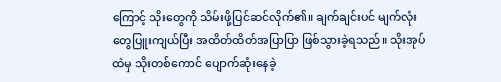ကြောင့် သိုးတွေကို သိမ်းဖို့ပြင်ဆင်လိုက်၏။ ချက်ချင်းပင် မျက်လုံးတွေပြူးကျယ်ပြီး အထိတ်ထိတ်အပြာပြာ ဖြစ်သွားခဲ့ရသည်။ သိုးအုပ်ထဲမှ သိုးတစ်ကောင် ပျောက်‌ဆုံးနေခဲ့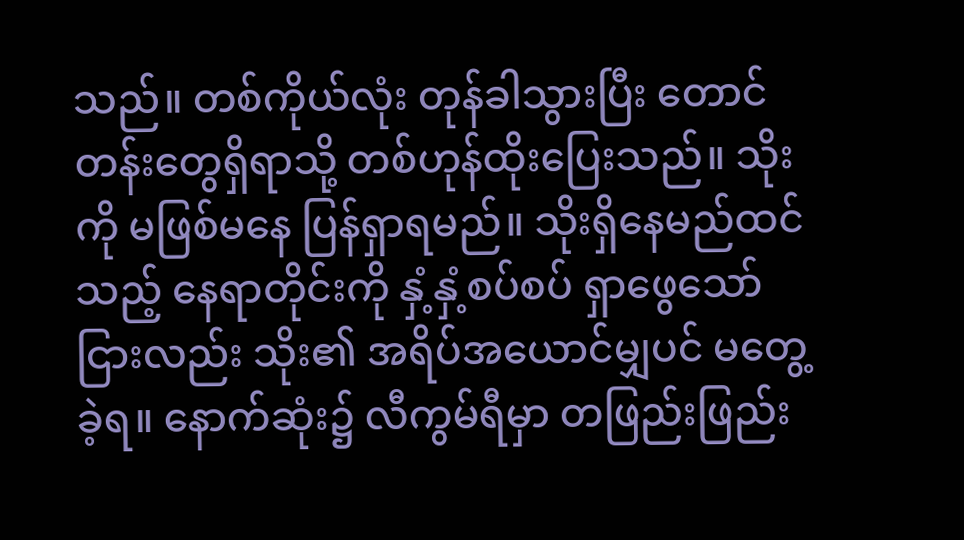သည်။ တစ်ကိုယ်လုံး တုန်ခါသွားပြီး တောင်တန်းတွေရှိရာသို့ တစ်ဟုန်ထိုးပြေးသည်။ သိုးကို မဖြစ်မနေ ပြန်ရှာရမည်။ သိုးရှိနေမည်ထင်သည့် နေရာတိုင်းကို နှံ့နှံ့စပ်စပ် ရှာဖွေသော်ငြားလည်း သိုး၏ အရိပ်အယောင်မျှပင် မတွေ့ခဲ့ရ။ နောက်ဆုံး၌ လီကွမ်ရီမှာ တဖြည်းဖြည်း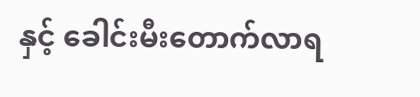နှင့် ခေါင်းမီးတောက်လာရ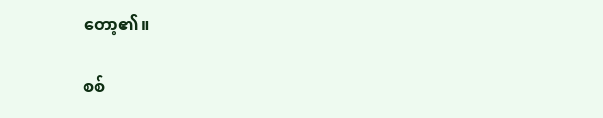တော့၏။

စစ်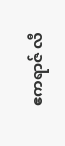ဧကရာဇ် လီ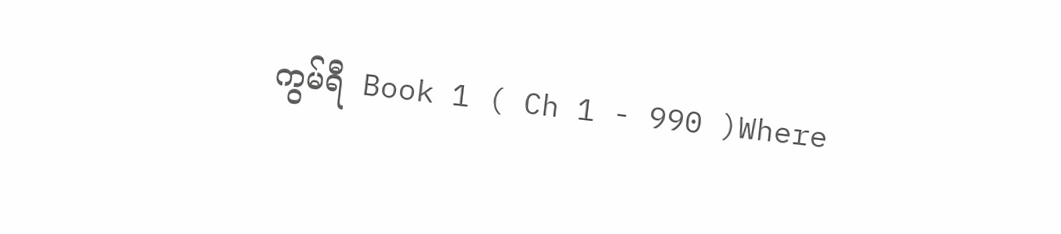ကွမ်ရီ  Book 1 ( Ch 1 - 990 )Where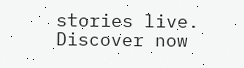stories live. Discover now